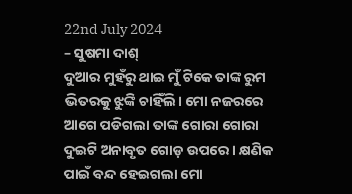22nd July 2024
– ସୁଷମା ଦାଶ୍
ଦୁଆର ମୁହଁରୁ ଥାଇ ମୁଁ ଟିକେ ତାଙ୍କ ରୁମ ଭିତରକୁ ଝୁଙ୍କି ଚାହିଁଲି। ମୋ ନଜରରେ ଆଗେ ପଡିଗଲା ତାଙ୍କ ଗୋରା ଗୋରା ଦୁଇଟି ଅନାବୃତ ଗୋଡ଼ ଉପରେ । କ୍ଷଣିକ ପାଇଁ ବନ୍ଦ ହେଇଗଲା ମୋ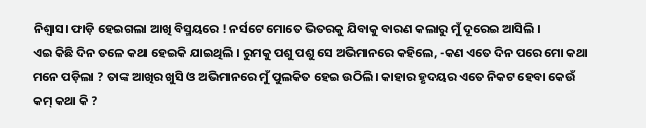ନିଶ୍ୱାସ। ଫାଡ଼ି ହେଇଗଲା ଆଖି ବିସ୍ମୟରେ ! ନର୍ସଟେ ମୋତେ ଭିତରକୁ ଯିବାକୁ ବାରଣ କଲାରୁ ମୁଁ ଦୂରେଇ ଆସିଲି ।
ଏଇ କିଛି ଦିନ ତଳେ କଥା ହେଇକି ଯାଇଥିଲି । ରୁମକୁ ପଶୁ ପଶୁ ସେ ଅଭିମାନରେ କହିଲେ, -କଣ ଏତେ ଦିନ ପରେ ମୋ କଥା ମନେ ପଡ଼ିଲା ? ତାଙ୍କ ଆଖିର ଖୁସି ଓ ଅଭିମାନରେ ମୁଁ ପୁଲକିତ ହେଇ ଉଠିଲି। କାହାର ହୃଦୟର ଏତେ ନିକଟ ହେବା କେଉଁ କମ୍ କଥା କି ?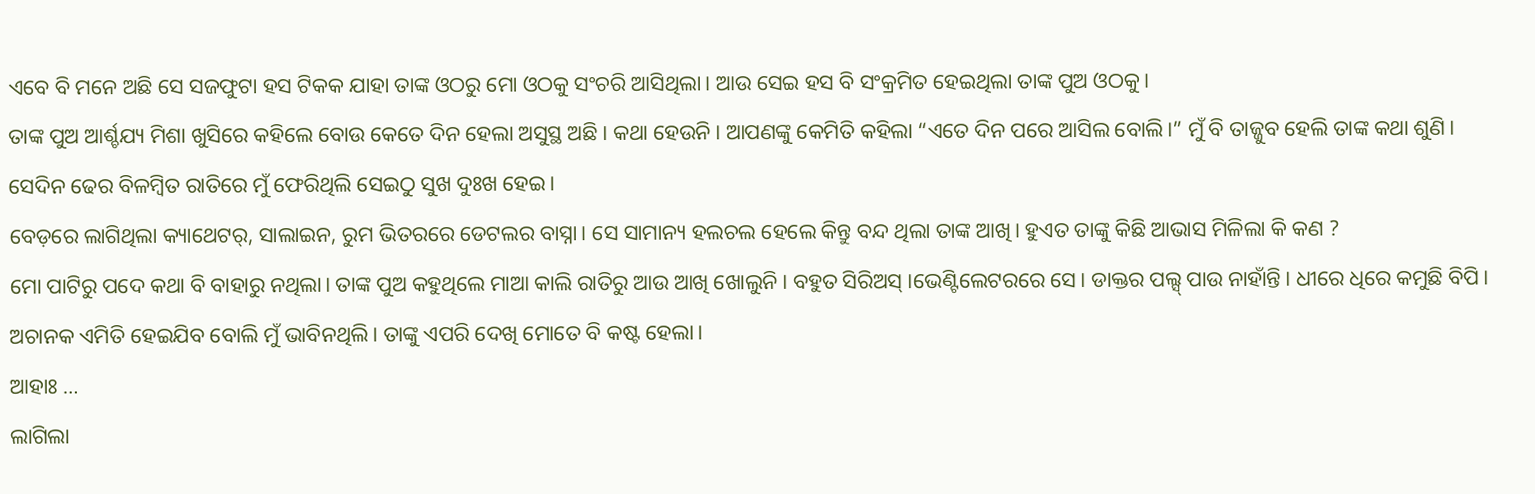ଏବେ ବି ମନେ ଅଛି ସେ ସଜଫୁଟା ହସ ଟିକକ ଯାହା ତାଙ୍କ ଓଠରୁ ମୋ ଓଠକୁ ସଂଚରି ଆସିଥିଲା। ଆଉ ସେଇ ହସ ବି ସଂକ୍ରମିତ ହେଇଥିଲା ତାଙ୍କ ପୁଅ ଓଠକୁ।
ତାଙ୍କ ପୁଅ ଆର୍ଶ୍ଚଯ୍ୟ ମିଶା ଖୁସିରେ କହିଲେ ବୋଉ କେତେ ଦିନ ହେଲା ଅସୁସ୍ଥ ଅଛି। କଥା ହେଉନି। ଆପଣଙ୍କୁ କେମିତି କହିଲା “ଏତେ ଦିନ ପରେ ଆସିଲ ବୋଲି।” ମୁଁ ବି ତାଜ୍ଜୁବ ହେଲି ତାଙ୍କ କଥା ଶୁଣି।
ସେଦିନ ଢେର ବିଳମ୍ବିତ ରାତିରେ ମୁଁ ଫେରିଥିଲି ସେଇଠୁ ସୁଖ ଦୁଃଖ ହେଇ।
ବେଡ଼ରେ ଲାଗିଥିଲା କ୍ୟାଥେଟର୍, ସାଲାଇନ, ରୁମ ଭିତରରେ ଡେଟଲର ବାସ୍ନା। ସେ ସାମାନ୍ୟ ହଲଚଲ ହେଲେ କିନ୍ତୁ ବନ୍ଦ ଥିଲା ତାଙ୍କ ଆଖି। ହୁଏତ ତାଙ୍କୁ କିଛି ଆଭାସ ମିଳିଲା କି କଣ ?
ମୋ ପାଟିରୁ ପଦେ କଥା ବି ବାହାରୁ ନଥିଲା। ତାଙ୍କ ପୁଅ କହୁଥିଲେ ମାଆ କାଲି ରାତିରୁ ଆଉ ଆଖି ଖୋଲୁନି। ବହୁତ ସିରିଅସ୍ ।ଭେଣ୍ଟିଲେଟରରେ ସେ। ଡାକ୍ତର ପଲ୍ସ୍ ପାଉ ନାହାଁନ୍ତି। ଧୀରେ ଧିରେ କମୁଛି ବିପି। ଅଚାନକ ଏମିତି ହେଇଯିବ ବୋଲି ମୁଁ ଭାବିନଥିଲି। ତାଙ୍କୁ ଏପରି ଦେଖି ମୋତେ ବି କଷ୍ଟ ହେଲା।
ଆହାଃ …
ଲାଗିଲା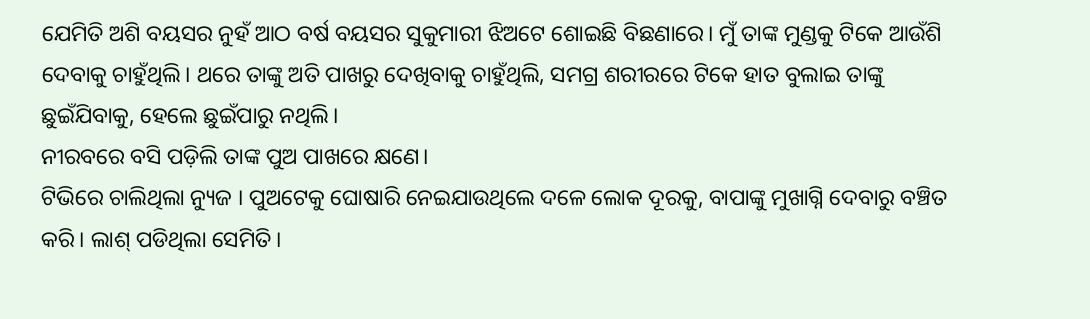ଯେମିତି ଅଶି ବୟସର ନୁହଁ ଆଠ ବର୍ଷ ବୟସର ସୁକୁମାରୀ ଝିଅଟେ ଶୋଇଛି ବିଛଣାରେ। ମୁଁ ତାଙ୍କ ମୁଣ୍ଡକୁ ଟିକେ ଆଉଁଶି ଦେବାକୁ ଚାହୁଁଥିଲି। ଥରେ ତାଙ୍କୁ ଅତି ପାଖରୁ ଦେଖିବାକୁ ଚାହୁଁଥିଲି, ସମଗ୍ର ଶରୀରରେ ଟିକେ ହାତ ବୁଲାଇ ତାଙ୍କୁ ଛୁଇଁଯିବାକୁ, ହେଲେ ଛୁଇଁପାରୁ ନଥିଲି।
ନୀରବରେ ବସି ପଡ଼ିଲି ତାଙ୍କ ପୁଅ ପାଖରେ କ୍ଷଣେ।
ଟିଭିରେ ଚାଲିଥିଲା ନ୍ୟୁଜ । ପୁଅଟେକୁ ଘୋଷାରି ନେଇଯାଉଥିଲେ ଦଳେ ଲୋକ ଦୂରକୁ, ବାପାଙ୍କୁ ମୁଖାଗ୍ନି ଦେବାରୁ ବଞ୍ଚିତ କରି। ଲାଶ୍ ପଡିଥିଲା ସେମିତି।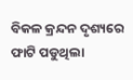ବିକଳ କ୍ରନ୍ଦନ ଦୃଶ୍ୟରେ ଫାଟି ପଡୁଥିଲା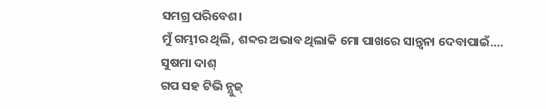ସମଗ୍ର ପରିବେଶ।
ମୁଁ ଗମ୍ଭୀର ଥିଲି, ଶବ୍ଦର ଅଭାବ ଥିଲାକି ମୋ ପାଖରେ ସାନ୍ତ୍ୱନା ଦେବାପାଇଁ….
ସୁଷମା ଦାଶ୍
ଗପ ସହ ଟିଭି ନ୍ଯୁଜ୍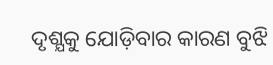ଦୃଶ୍ଯକୁ ଯୋଡ଼ିବାର କାରଣ ବୁଝି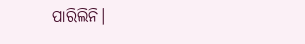ପାରିଲିନି।